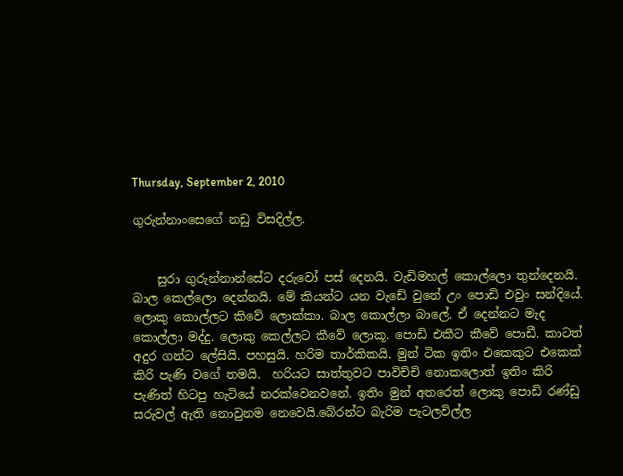Thursday, September 2, 2010

ගුරුන්නාංසෙගේ නඩු විසදිල්ල.


    සුරා ගුරුන්නාන්සේට දරුවෝ පස් දෙනයි. වැඩිමහල් කොල්ලො ‍තුන්දෙනයි. බාල කෙල්ලො දෙන්නයි. මේ කියන්ට යන වැඩේ වුනේ උං පොඩි එවුං සන්දියේ.  ලොකු කොල්ලට කිවේ ලොක්කා. බාල කොල්ලා බාලේ. ඒ දෙන්නට මැද කොල්ලා මද්දු. ලොකු කෙල්ලට කීවේ ලොකූ. පොඩි එකීට කීවේ පොඩී. කාටත් අදුර ගන්ට ලේසියි. පහසුයි. හරිම තාර්කිකයි. මුන් ටික ඉතිං එකෙකුට එකෙක් කිරි පැණි වගේ තමයි.  හරියට සාත්තුවට පාවිච්චි නොකලොත් ඉතිං කිරි පැණිත් හිටපු හැටියේ නරක්වෙනවනේ. ඉතිං මුන් අතරෙත් ලොකු පොඩි රණ්ඩු සරුවල් ඇති නොවුනම නෙවෙයි.බේරන්ට බැරිම පැටලවිල්ල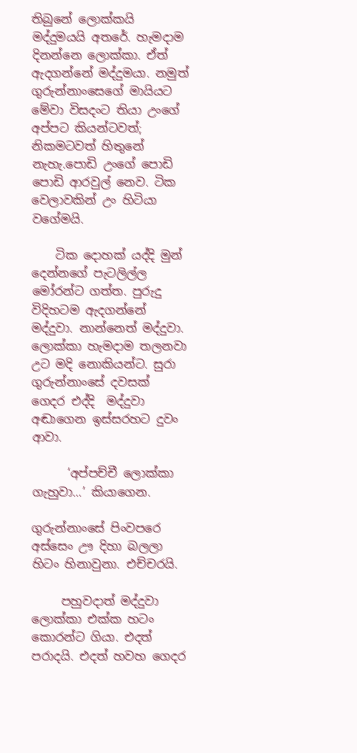තිබුනේ ලොක්කයි මද්දුමයයි අතරේ. හැමදාම දිනන්නෙ ලොක්කා. ඒත් ඇදගන්නේ මද්දුමයා. නමුත් ගුරුන්නාංසෙගේ මායියට මේවා විසදංට තියා උංගේ අප්පට කියන්ටවත්; නිකමටවත් හිතුනේ නැහැ.පොඩි උංගේ පොඩි පොඩි ආරවුල් නෙව. ටික වෙලාවකින් උං හිටියා වගේමයි.

    ටික දොහක් යද්දි මුන් දෙන්නගේ පැටලිල්ල මෝරන්ට ගත්ත. පුරුදු විදිහටම ඇදගන්නේ මද්දුවා. නාන්නෙත් මද්දුවා. ලොක්කා හැමදාම තලනවා උට මදි නොකියන්ට. සුරා ගුරුන්නාංසේ දවසක් ගෙදර එද්දි  මද්දුවා අඬාගෙන ඉස්සරහට දුවං ආවා.

      ‘අප්පච්චී ලොක්කා ගැහුවා...’ කියාගෙන.

ගුරුන්නාංසේ පිංවපරෙ අස්සෙං ඌ දිහා බලලා හිටං හිනාවුනා. එච්චරයි.

     පහුවදාත් මද්දුවා ලොක්කා එක්ක හටං කොරන්ට ගියා. එදත් පරාදයි. එදත් හවහ ගෙදර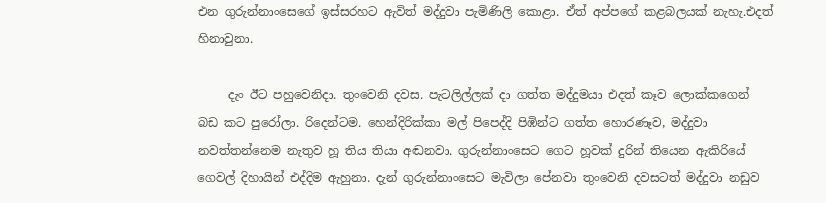එන ගුරුන්නාංසෙගේ ඉස්සරහට ඇවිත් මද්දුවා පැමිණිලි කොළා. ඒත් අප්පගේ කළබලයක් නැහැ.එදත් හිනාවුනා.

     දැං ඊට පහුවෙනිදා. තුංවෙනි දවස. පැටලිල්ලක් දා ගත්ත මද්දුමයා එදත් කෑව ලොක්කගෙන් බඩ කට පුරෝලා. රිදෙන්ටම. හෙන්දිරික්කා මල් පිපෙද්දි පිඹින්ට ගත්ත හොරණෑව, මද්දුවා නවත්තන්නෙම නැතුව හූ තිය තියා අඬනවා. ගුරුන්නාංසෙට ගෙට හූවක් දුරින් තියෙන ඇකිරියේ ගෙවල් දිහායින් එද්දිම ඇහුනා. දැන් ගුරුන්නාංසෙට මැවිලා පේනවා තුංවෙනි දවසටත් මද්දුවා නඩුව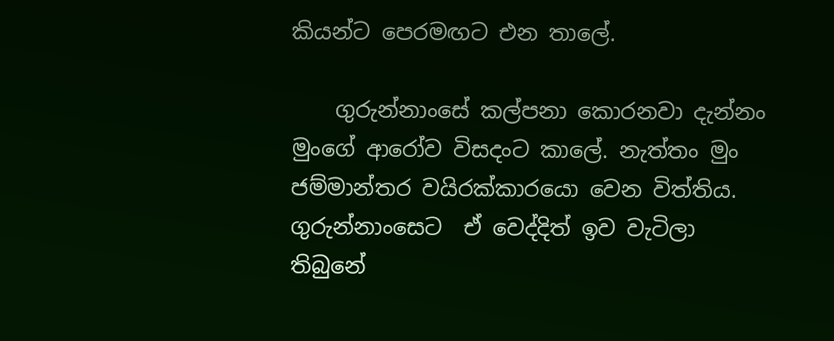කියන්ට පෙරමඟට එන තාලේ.

    ගුරුන්නාංසේ කල්පනා කොරනවා දැන්නං මුංගේ ආරෝව විසදංට කාලේ. නැත්තං මුං ජම්මාන්තර වයිරක්කාරයො වෙන විත්තිය. ගුරුන්නාංසෙට  ඒ වෙද්දිත් ඉව වැටිලා තිබුනේ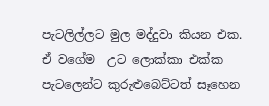පැටලිල්ලට මුල මද්දුවා කියන එක. ඒ වගේම  උට ලොක්කා එක්ක පැටලෙන්ට කුරුළුබෙට්ටත් සෑහෙන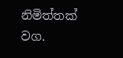නිමිත්තක් වග.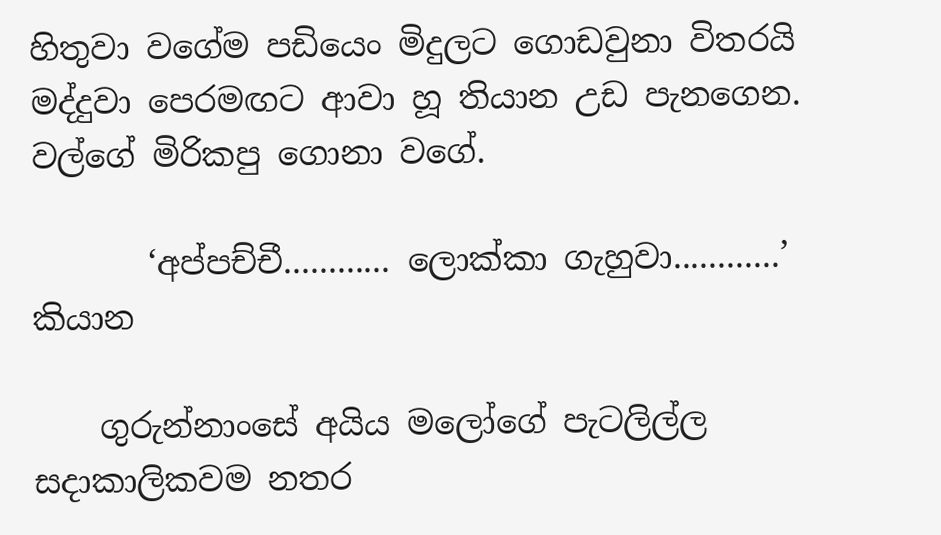හිතුවා වගේම පඩියෙං මිදුලට ගොඩවුනා විතරයි මද්දුවා පෙරමඟට ආවා හූ තියාන උඩ පැනගෙන. වල්ගේ මිරිකපු ගොනා වගේ.

       ‘අප්පච්චී............ ලොක්කා ගැහුවා............’  කියාන

    ගුරුන්නාංසේ අයිය මලෝගේ පැටලිල්ල සදාකාලිකවම නතර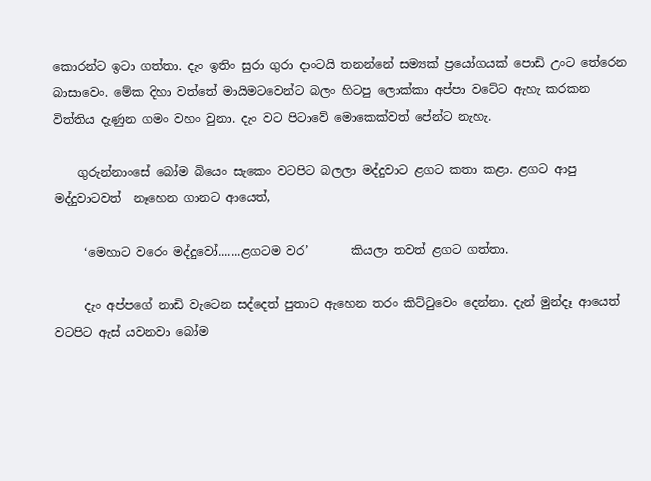කොරන්ට ඉටා ගත්තා. දැං ඉතිං සුරා ගුරා දාංටයි තනන්නේ සම්‍යක් ප්‍රයෝගයක් පොඩි උංට තේරෙන බාසාවෙං. මේක දිහා වත්තේ මායිමටවෙන්ට බලං හිටපු ලොක්කා අප්පා වටේට ඇහැ කරකන විත්තිය දැණුන ගමං වහං වුනා. දැං වට පිටාවේ මොකෙක්වත් පේන්ට නැහැ.

    ගුරුන්නාංසේ බෝම බියෙං සැකෙං වටපිට බලලා මද්දුවාට ළගට කතා ‍කළා. ළගට ආපු මද්දුවාටවත්  නෑහෙන ගානට ආයෙත්,

     ‘මෙහාට වරෙං මද්දුවෝ.......ළගටම වර’       කියලා තවත් ළගට ගත්තා.

     දැං අප්පගේ නාඩි වැටෙන සද්දෙත් පුතාට ඇහෙන තරං කිට්ටුවෙං දෙන්නා. දැන් මුන්දෑ ආයෙත් වටපිට ඇස් යවනවා බෝම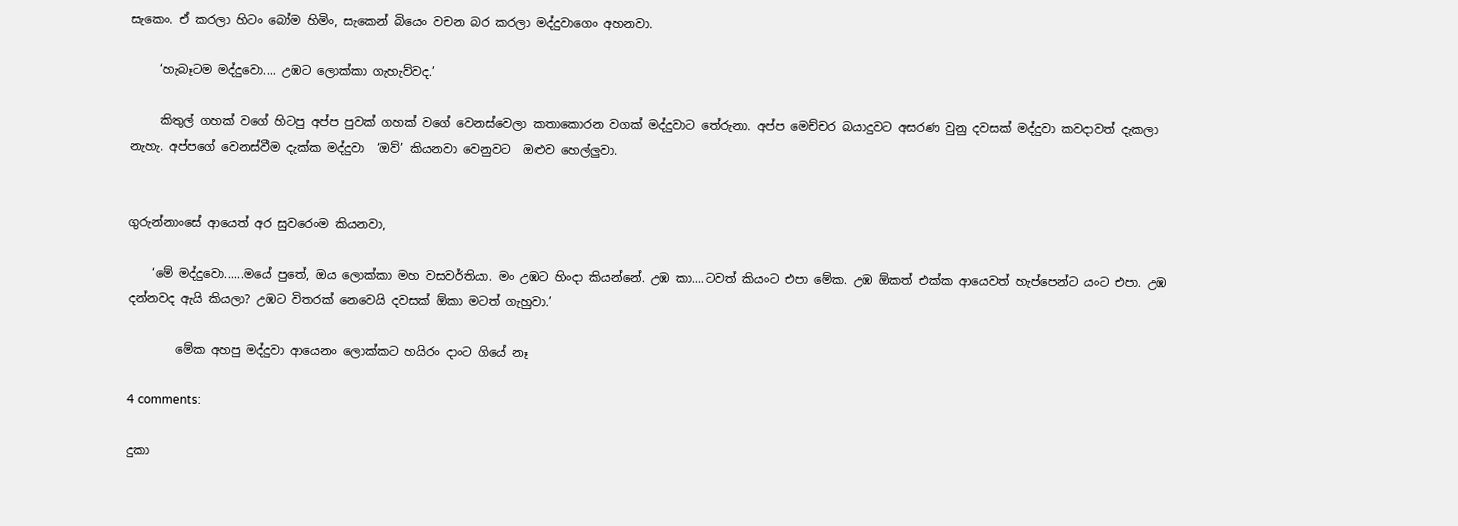සැකෙං. ඒ කරලා හිටං බෝම හිමිං, සැකෙන් බියෙං වචන බර කරලා මද්දුවාගෙං අහනවා.

     ‘හැබෑටම මද්දුවො.... උඹට ලොක්කා ගැහැව්වද.’

     කිතුල් ගහක් වගේ හිටපු අප්ප පුවක් ගහක් වගේ වෙනස්වෙලා කතාකොරන වගක් මද්දුවාට තේරුනා. අප්ප මෙච්චර බයාදුවට අසරණ වුනු දවසක් මද්දුවා කවදාවත් දැකලා නැහැ. අප්පගේ වෙනස්වීම දැක්ක මද්දුවා  ‘ඔව්’ කියනවා වෙනුවට  ඔළුව හෙල්ලුවා.


ගුරුන්නාංසේ ආයෙත් අර සුවරෙංම කියනවා,

    ‘මේ මද්දුවො......මයේ පුතේ, ඔය ලොක්කා මහ වසවර්තියා. මං උඹට හිංදා කියන්නේ. උඹ කා....ටවත් කියංට එපා මේක. උඹ ඕකත් එක්ක ආයෙවත් හැප්පෙන්ට යංට එපා. උඹ දන්නවද ඇයි කියලා? උඹට විතරක් නෙවෙයි දවසක් ඕකා මටත් ගැහුවා.’

        මේක අහපු මද්දුවා ආයෙනං ලොක්කට හයිරං දාංට ගියේ නෑ

4 comments:

දුකා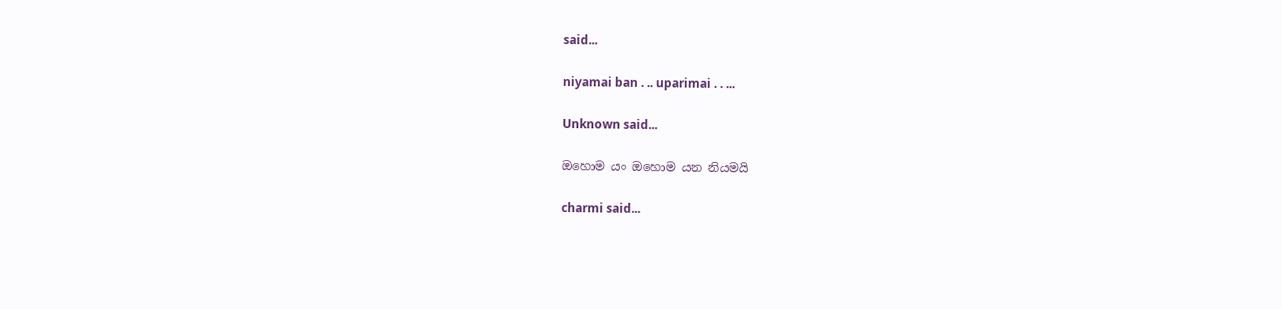said...

niyamai ban . .. uparimai . . ...

Unknown said...

ඔහොම යං ඔහොම යන නියමයි

charmi said...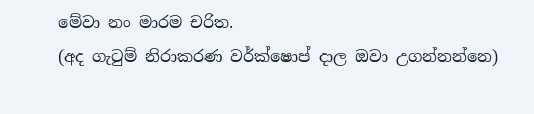මේවා නං මාරම චරිත.
(අද ගැටුම් නිරාකරණ වර්ක්ෂොප් දාල ඔවා උගන්නන්නෙ)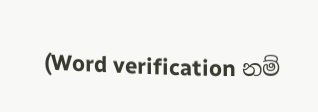(Word verification නම්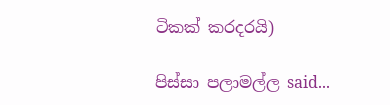ටිකක් කරදරයි)

පිස්සා පලාමල්ල said...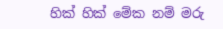හික් හික් මේක නම් මරු